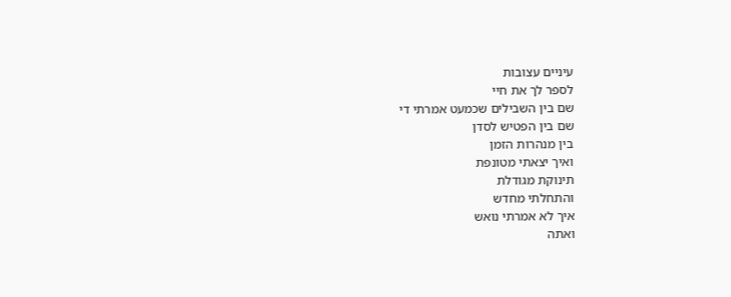עיניים עצובות
לספר לך את חיי
שם בין השבילים שכמעט אמרתי די
שם בין הפטיש לסדן
בין מנהרות הזמן
ואיך יצאתי מטונפת
תינוקת מגודלת
והתחלתי מחדש
איך לא אמרתי נואש
ואתה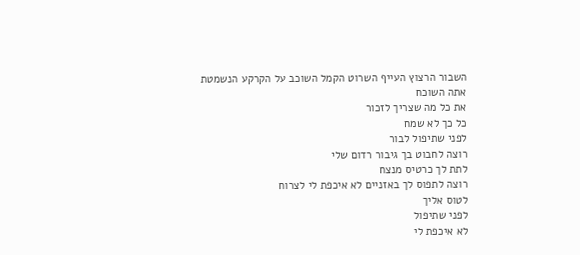השבור הרצוץ העייף השרוט הקמל השוכב על הקרקע הנשמטת
אתה השוכח
את כל מה שצריך לזכור
כל כך לא שמח
לפני שתיפול לבור
רוצה לחבוט בך גיבור רדום שלי
לתת לך כרטיס מנצח
רוצה לתפוס לך באזניים לא איכפת לי לצרוח
לטוס אליך
לפני שתיפול
לא איכפת לי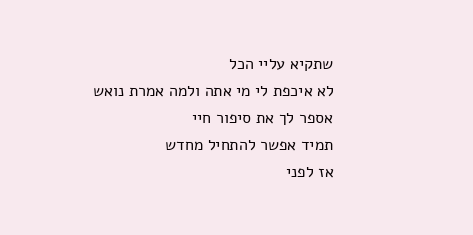שתקיא עליי הכל
לא איכפת לי מי אתה ולמה אמרת נואש
אספר לך את סיפור חיי
תמיד אפשר להתחיל מחדש
אז לפני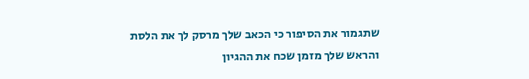שתגמור את הסיפור כי הכאב שלך מרסק לך את הלסת והראש שלך מזמן שכח את ההגיון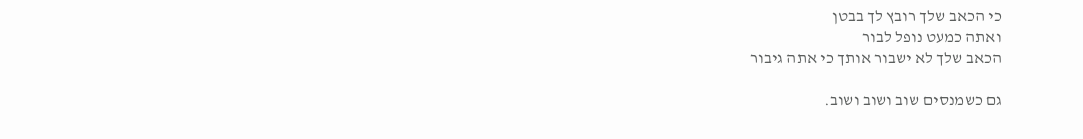כי הכאב שלך רובץ לך בבטן
ואתה כמעט נופל לבור
הכאב שלך לא ישבור אותך כי אתה גיבור

גם כשמנסים שוב ושוב ושוב.